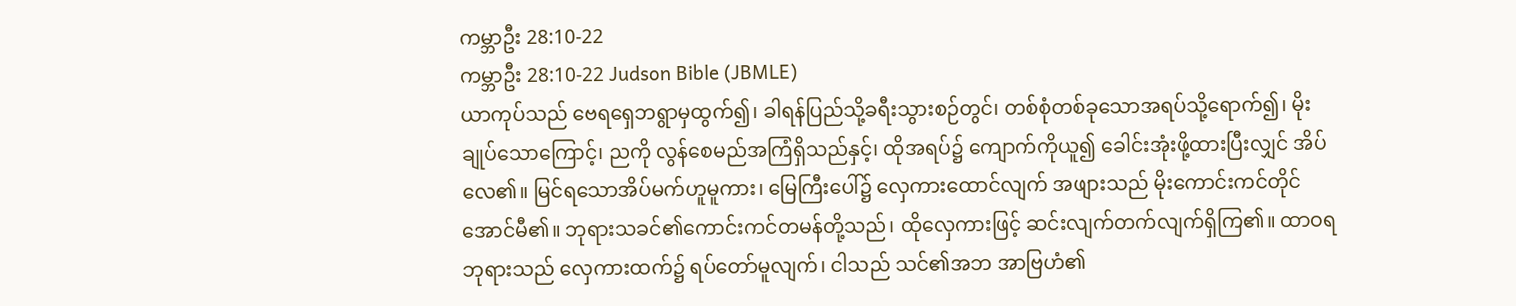ကမ္ဘာဦး 28:10-22
ကမ္ဘာဦး 28:10-22 Judson Bible (JBMLE)
ယာကုပ်သည် ဗေရရှေဘရွာမှထွက်၍၊ ခါရန်ပြည်သို့ခရီးသွားစဉ်တွင်၊ တစ်စုံတစ်ခုသောအရပ်သို့ရောက်၍၊ မိုးချုပ်သောကြောင့်၊ ညကို လွန်စေမည်အကြံရှိသည်နှင့်၊ ထိုအရပ်၌ ကျောက်ကိုယူ၍ ခေါင်းအုံးဖို့ထားပြီးလျှင် အိပ်လေ၏။ မြင်ရသောအိပ်မက်ဟူမူကား၊ မြေကြီးပေါ်၌ လှေကားထောင်လျက် အဖျားသည် မိုးကောင်းကင်တိုင်အောင်မီ၏။ ဘုရားသခင်၏ကောင်းကင်တမန်တို့သည်၊ ထိုလှေကားဖြင့် ဆင်းလျက်တက်လျက်ရှိကြ၏။ ထာဝရဘုရားသည် လှေကားထက်၌ ရပ်တော်မူလျက်၊ ငါသည် သင်၏အဘ အာဗြဟံ၏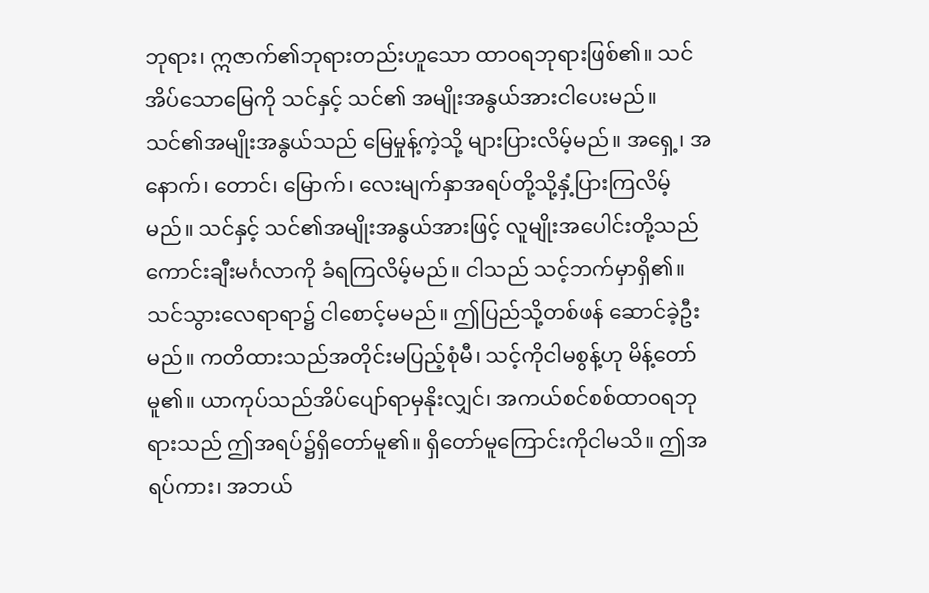ဘုရား၊ ဣဇာက်၏ဘုရားတည်းဟူသော ထာဝရဘုရားဖြစ်၏။ သင်အိပ်သောမြေကို သင်နှင့် သင်၏ အမျိုးအနွယ်အားငါပေးမည်။ သင်၏အမျိုးအနွယ်သည် မြေမှုန့်ကဲ့သို့ များပြားလိမ့်မည်။ အရှေ့၊ အနောက်၊ တောင်၊ မြောက်၊ လေးမျက်နှာအရပ်တို့သို့နှံ့ပြားကြလိမ့်မည်။ သင်နှင့် သင်၏အမျိုးအနွယ်အားဖြင့် လူမျိုးအပေါင်းတို့သည် ကောင်းချီးမင်္ဂလာကို ခံရကြလိမ့်မည်။ ငါသည် သင့်ဘက်မှာရှိ၏။ သင်သွားလေရာရာ၌ ငါစောင့်မမည်။ ဤပြည်သို့တစ်ဖန် ဆောင်ခဲ့ဦးမည်။ ကတိထားသည်အတိုင်းမပြည့်စုံမီ၊ သင့်ကိုငါမစွန့်ဟု မိန့်တော်မူ၏။ ယာကုပ်သည်အိပ်ပျော်ရာမှနိုးလျှင်၊ အကယ်စင်စစ်ထာဝရဘုရားသည် ဤအရပ်၌ရှိတော်မူ၏။ ရှိတော်မူကြောင်းကိုငါမသိ။ ဤအရပ်ကား၊ အဘယ်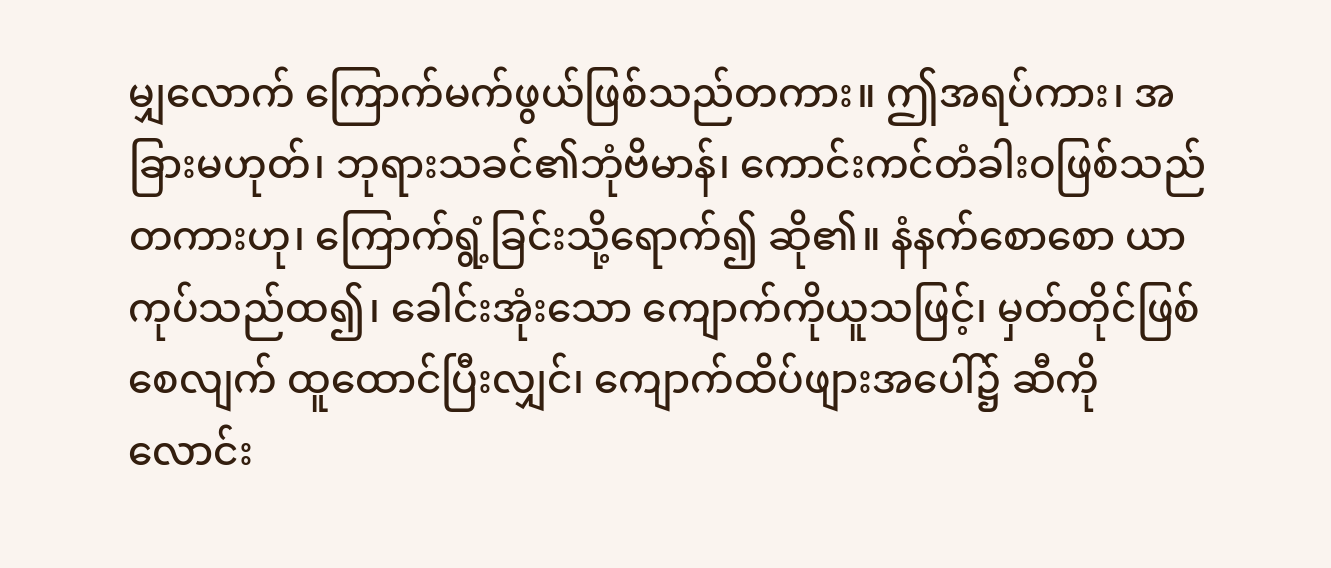မျှလောက် ကြောက်မက်ဖွယ်ဖြစ်သည်တကား။ ဤအရပ်ကား၊ အခြားမဟုတ်၊ ဘုရားသခင်၏ဘုံဗိမာန်၊ ကောင်းကင်တံခါးဝဖြစ်သည်တကားဟု၊ ကြောက်ရွံ့ခြင်းသို့ရောက်၍ ဆို၏။ နံနက်စောစော ယာကုပ်သည်ထ၍၊ ခေါင်းအုံးသော ကျောက်ကိုယူသဖြင့်၊ မှတ်တိုင်ဖြစ်စေလျက် ထူထောင်ပြီးလျှင်၊ ကျောက်ထိပ်ဖျားအပေါ်၌ ဆီကိုလောင်း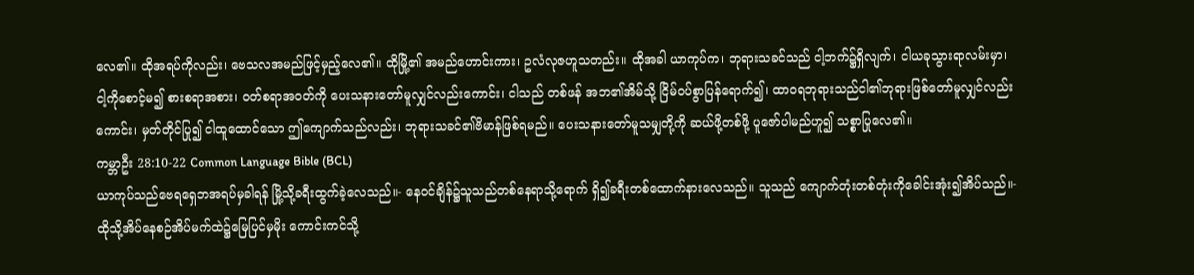လေ၏။ ထိုအရပ်ကိုလည်း၊ ဗေသလအမည်ဖြင့်မှည့်လေ၏။ ထိုမြို့၏ အမည်ဟောင်းကား၊ ဥလံလုဇဟူသတည်း။ ထိုအခါ ယာကုပ်က၊ ဘုရားသခင်သည် ငါ့ဘက်၌ရှိလျက်၊ ငါယခုသွားရာလမ်းမှာ၊ ငါ့ကိုစောင့်မ၍ စားစရာအစား၊ ဝတ်စရာအဝတ်ကို ပေးသနားတော်မူလျှင်လည်းကောင်း၊ ငါသည် တစ်ဖန် အဘ၏အိမ်သို့ ငြိမ်ဝပ်စွာပြန်ရောက်၍၊ ထာဝရဘုရားသည်ငါ၏ဘုရားဖြစ်တော်မူလျှင်လည်းကောင်း၊ မှတ်တိုင်ပြု၍ ငါထူထောင်သော ဤကျောက်သည်လည်း၊ ဘုရားသခင်၏ဗိမာန်ဖြစ်ရမည်။ ပေးသနားတော်မူသမျှတို့ကို ဆယ်ဖို့တစ်ဖို့ ပူဇော်ပါမည်ဟူ၍ သစ္စာပြုလေ၏။
ကမ္ဘာဦး 28:10-22 Common Language Bible (BCL)
ယာကုပ်သည်ဗေရရှေဘအရပ်မှခါရန် မြို့သို့ခရီးထွက်ခဲ့လေသည်။- နေဝင်ချိန်၌သူသည်တစ်နေရာသို့ရောက် ရှိ၍ခရီးတစ်ထောက်နားလေသည်။ သူသည် ကျောက်တုံးတစ်တုံးကိုခေါင်းအုံး၍အိပ်သည်။- ထိုသို့အိပ်နေစဉ်အိပ်မက်ထဲ၌မြေပြင်မှမိုး ကောင်းကင်သို့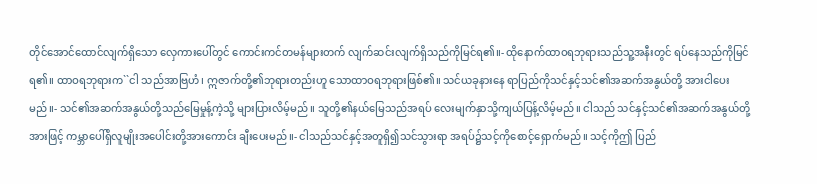တိုင်အောင်ထောင်လျက်ရှိသော လှေကားပေါ်တွင် ကောင်းကင်တမန်များတက် လျက်ဆင်းလျက်ရှိသည်ကိုမြင်ရ၏။- ထိုနောက်ထာဝရဘုရားသည်သူ့အနီးတွင် ရပ်နေသည်ကိုမြင်ရ၏။ ထာဝရဘုရားက``ငါ သည်အာဗြဟံ၊ ဣဇာက်တို့၏ဘုရားတည်းဟူ သောထာဝရဘုရားဖြစ်၏။ သင်ယခုနားနေ ရာပြည်ကိုသင်နှင့်သင်၏အဆက်အနွယ်တို့ အားငါပေးမည်။- သင်၏အဆက်အနွယ်တို့သည်မြေမှုန့်ကဲ့သို့ များပြားလိမ့်မည်။ သူတို့၏နယ်မြေသည်အရပ် လေးမျက်နှာသို့ကျယ်ပြန့်လိမ့်မည်။ ငါသည် သင်နှင့်သင်၏အဆက်အနွယ်တို့အားဖြင့် ကမ္ဘာပေါ်ရှိလူမျိုးအပေါင်းတို့အားကောင်း ချီးပေးမည်။- ငါသည်သင်နှင့်အတူရှိ၍သင်သွားရာ အရပ်၌သင့်ကိုစောင့်ရှောက်မည်။ သင့်ကိုဤ ပြည်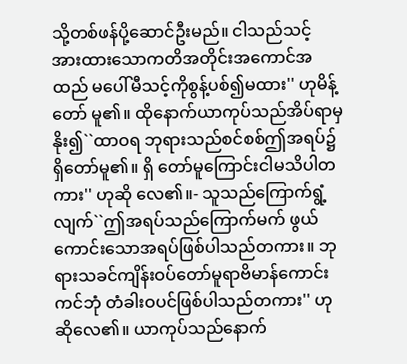သို့တစ်ဖန်ပို့ဆောင်ဦးမည်။ ငါသည်သင့် အားထားသောကတိအတိုင်းအကောင်အထည် မပေါ်မီသင့်ကိုစွန့်ပစ်၍မထား'' ဟုမိန့်တော် မူ၏။ ထိုနောက်ယာကုပ်သည်အိပ်ရာမှနိုး၍``ထာဝရ ဘုရားသည်စင်စစ်ဤအရပ်၌ရှိတော်မူ၏။ ရှိ တော်မူကြောင်းငါမသိပါတကား'' ဟုဆို လေ၏။- သူသည်ကြောက်ရွံ့လျက်``ဤအရပ်သည်ကြောက်မက် ဖွယ်ကောင်းသောအရပ်ဖြစ်ပါသည်တကား။ ဘုရားသခင်ကျိန်းဝပ်တော်မူရာဗိမာန်ကောင်းကင်ဘုံ တံခါးဝပင်ဖြစ်ပါသည်တကား'' ဟုဆိုလေ၏။ ယာကုပ်သည်နောက်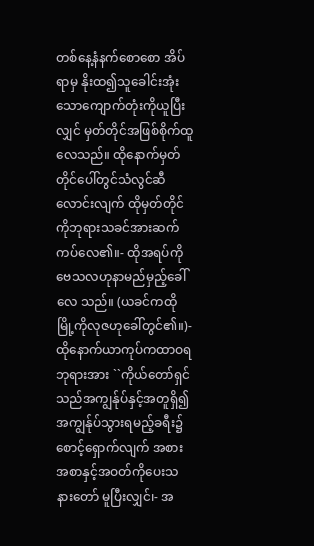တစ်နေ့နံနက်စောစော အိပ်ရာမှ နိုးထ၍သူခေါင်းအုံးသောကျောက်တုံးကိုယူပြီး လျှင် မှတ်တိုင်အဖြစ်စိုက်ထူလေသည်။ ထိုနောက်မှတ် တိုင်ပေါ်တွင်သံလွင်ဆီလောင်းလျက် ထိုမှတ်တိုင် ကိုဘုရားသခင်အားဆက်ကပ်လေ၏။- ထိုအရပ်ကိုဗေသလဟုနာမည်မှည့်ခေါ်လေ သည်။ (ယခင်ကထိုမြို့ကိုလုဇဟုခေါ်တွင်၏။)- ထိုနောက်ယာကုပ်ကထာဝရဘုရားအား ``ကိုယ်တော်ရှင်သည်အကျွန်ုပ်နှင့်အတူရှိ၍ အကျွန်ုပ်သွားရမည့်ခရီး၌စောင့်ရှောက်လျက် အစားအစာနှင့်အဝတ်ကိုပေးသနားတော် မူပြီးလျှင်၊- အ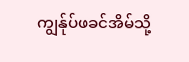ကျွန်ုပ်ဖခင်အိမ်သို့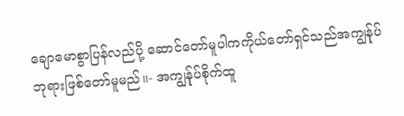ချောမောစွာပြန်လည်ပို့ ဆောင်တော်မူပါကကိုယ်တော်ရှင်သည်အကျွန်ုပ် ဘုရားဖြစ်တော်မူမည်။- အကျွန်ုပ်စိုက်ထူ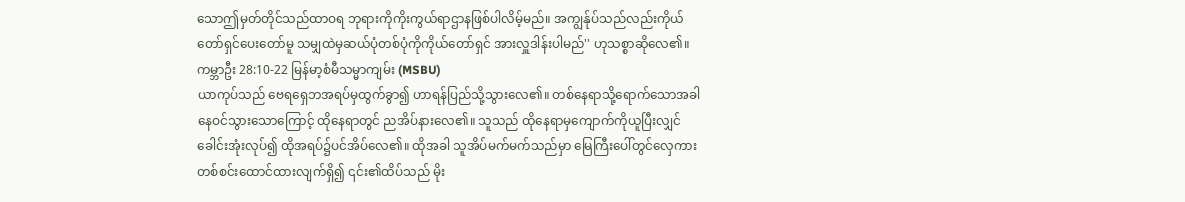သောဤမှတ်တိုင်သည်ထာဝရ ဘုရားကိုကိုးကွယ်ရာဌာနဖြစ်ပါလိမ့်မည်။ အကျွန်ုပ်သည်လည်းကိုယ်တော်ရှင်ပေးတော်မူ သမျှထဲမှဆယ်ပုံတစ်ပုံကိုကိုယ်တော်ရှင် အားလှူဒါန်းပါမည်'' ဟုသစ္စာဆိုလေ၏။
ကမ္ဘာဦး 28:10-22 မြန်မာ့စံမီသမ္မာကျမ်း (MSBU)
ယာကုပ်သည် ဗေရရှေဘအရပ်မှထွက်ခွာ၍ ဟာရန်ပြည်သို့သွားလေ၏။ တစ်နေရာသို့ရောက်သောအခါ နေဝင်သွားသောကြောင့် ထိုနေရာတွင် ညအိပ်နားလေ၏။ သူသည် ထိုနေရာမှကျောက်ကိုယူပြီးလျှင် ခေါင်းအုံးလုပ်၍ ထိုအရပ်၌ပင်အိပ်လေ၏။ ထိုအခါ သူအိပ်မက်မက်သည်မှာ မြေကြီးပေါ်တွင်လှေကားတစ်စင်းထောင်ထားလျက်ရှိ၍ ၎င်း၏ထိပ်သည် မိုး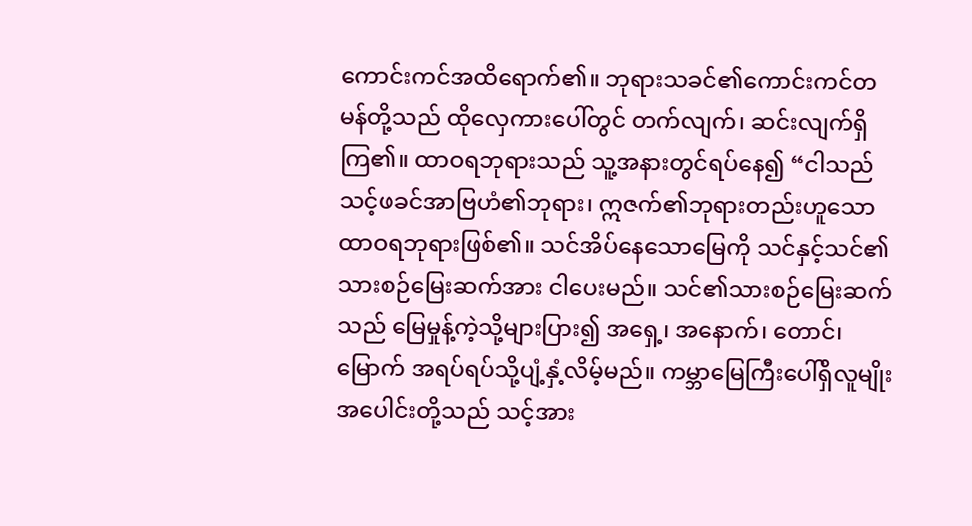ကောင်းကင်အထိရောက်၏။ ဘုရားသခင်၏ကောင်းကင်တမန်တို့သည် ထိုလှေကားပေါ်တွင် တက်လျက်၊ ဆင်းလျက်ရှိကြ၏။ ထာဝရဘုရားသည် သူ့အနားတွင်ရပ်နေ၍ “ငါသည် သင့်ဖခင်အာဗြဟံ၏ဘုရား၊ ဣဇက်၏ဘုရားတည်းဟူသော ထာဝရဘုရားဖြစ်၏။ သင်အိပ်နေသောမြေကို သင်နှင့်သင်၏သားစဉ်မြေးဆက်အား ငါပေးမည်။ သင်၏သားစဉ်မြေးဆက်သည် မြေမှုန့်ကဲ့သို့များပြား၍ အရှေ့၊ အနောက်၊ တောင်၊ မြောက် အရပ်ရပ်သို့ပျံ့နှံ့လိမ့်မည်။ ကမ္ဘာမြေကြီးပေါ်ရှိလူမျိုးအပေါင်းတို့သည် သင့်အား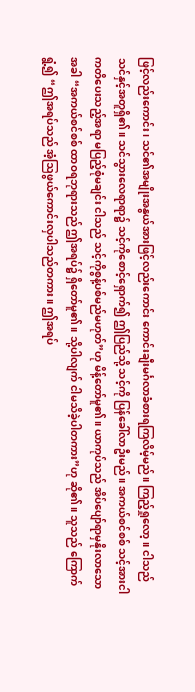ဖြင့်လည်းကောင်း၊ သင်၏အမျိုးအနွယ်အားဖြင့်လည်းကောင်း ကောင်းချီးမင်္ဂလာခံစားရကြလိမ့်မည်။ ကြည့်ရှုလော့။ ငါသည် သင်နှင့်အတူရှိ၏။ သင်သွားလေရာရာ၌ သင့်ကိုစောင့်ရှောက်၍ ဤပြည်သို့ သင့်ကို ပြန်ခေါ်လာဦးမည်။ အကယ်စင်စစ် သင့်အားငါကတိပေးသည့်အရာ မပြည့်စုံမချင်း ငါသည် သင့်ကိုစွန့်ပစ်မည်မဟုတ်”ဟု မိန့်တော်မူ၏။ ယာကုပ်သည် အိပ်ပျော်ရာမှနိုးလာသောအခါ “အကယ်စင်စစ် ထာဝရဘုရားသည် ဤအရပ်၌ ရှိတော်မူ၏။ သို့ပါလျက် ငါမသိခဲ့ပါတကား”ဟု ဆို၏။ သူသည် ကြောက်ရွံ့၍ “ဤအရပ်သည် အံ့ဩဖွယ်ကောင်းလှပါသည်တကား။ ဤအရပ်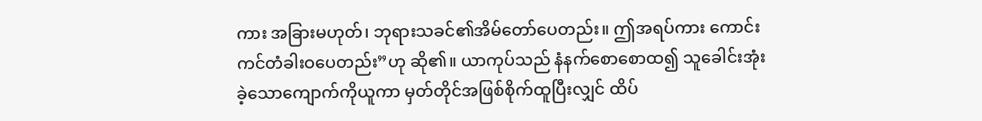ကား အခြားမဟုတ်၊ ဘုရားသခင်၏အိမ်တော်ပေတည်း။ ဤအရပ်ကား ကောင်းကင်တံခါးဝပေတည်း”ဟု ဆို၏။ ယာကုပ်သည် နံနက်စောစောထ၍ သူခေါင်းအုံးခဲ့သောကျောက်ကိုယူကာ မှတ်တိုင်အဖြစ်စိုက်ထူပြီးလျှင် ထိပ်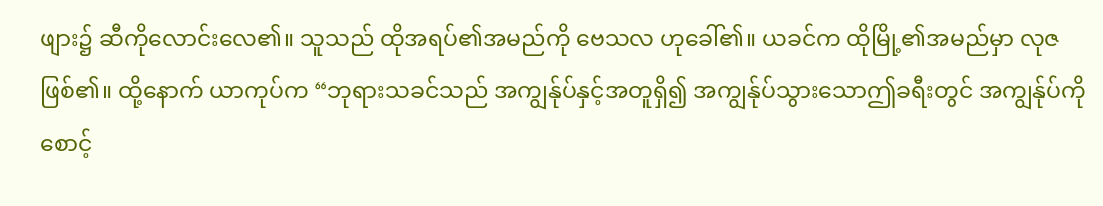ဖျား၌ ဆီကိုလောင်းလေ၏။ သူသည် ထိုအရပ်၏အမည်ကို ဗေသလ ဟုခေါ်၏။ ယခင်က ထိုမြို့၏အမည်မှာ လုဇဖြစ်၏။ ထို့နောက် ယာကုပ်က “ဘုရားသခင်သည် အကျွန်ုပ်နှင့်အတူရှိ၍ အကျွန်ုပ်သွားသောဤခရီးတွင် အကျွန်ုပ်ကိုစောင့်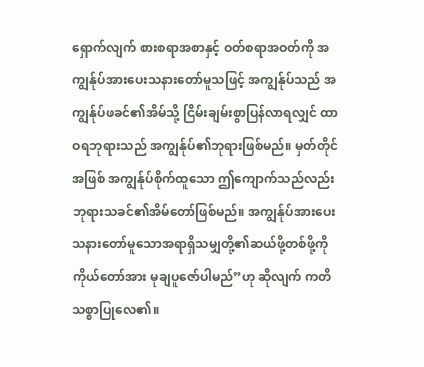ရှောက်လျက် စားစရာအစာနှင့် ဝတ်စရာအဝတ်ကို အကျွန်ုပ်အားပေးသနားတော်မူသဖြင့် အကျွန်ုပ်သည် အကျွန်ုပ်ဖခင်၏အိမ်သို့ ငြိမ်းချမ်းစွာပြန်လာရလျှင် ထာဝရဘုရားသည် အကျွန်ုပ်၏ဘုရားဖြစ်မည်။ မှတ်တိုင်အဖြစ် အကျွန်ုပ်စိုက်ထူသော ဤကျောက်သည်လည်း ဘုရားသခင်၏အိမ်တော်ဖြစ်မည်။ အကျွန်ုပ်အားပေးသနားတော်မူသောအရာရှိသမျှတို့၏ဆယ်ဖို့တစ်ဖို့ကို ကိုယ်တော်အား မုချပူဇော်ပါမည်”ဟု ဆိုလျက် ကတိသစ္စာပြုလေ၏။